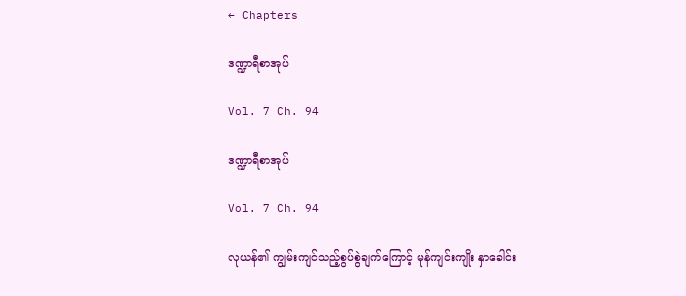← Chapters

ဒဏ္ဍာရီစာအုပ်

Vol. 7 Ch. 94

ဒဏ္ဍာရီစာအုပ်

Vol. 7 Ch. 94

လုယန်၏ ကျွမ်းကျင်သည့်စွပ်စွဲချက်ကြောင့် မုန်ကျင်းကျိုး နှာခေါင်း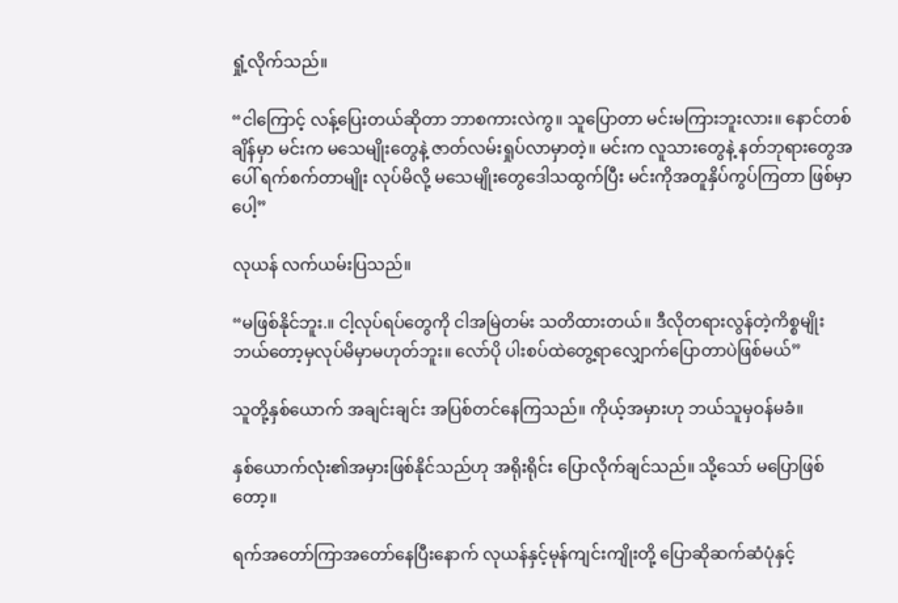ရှုံ့လိုက်သည်။

“ငါကြောင့် လန့်ပြေးတယ်ဆိုတာ ဘာစကားလဲကွ။ သူပြောတာ မင်းမကြားဘူးလား။ နောင်တစ်ချိန်မှာ မင်းက မသေမျိုးတွေနဲ့ ဇာတ်လမ်းရှုပ်လာမှာတဲ့။ မင်းက လူသားတွေနဲ့ နတ်ဘုရားတွေအပေါ် ရက်စက်တာမျိုး လုပ်မိလို့ မသေမျိုးတွေဒေါသထွက်ပြီး မင်းကိုအတူနှိပ်ကွပ်ကြတာ ဖြစ်မှာပေါ့”

လုယန် လက်ယမ်းပြသည်။

“မဖြစ်နိုင်ဘူး.။ ငါ့လုပ်ရပ်တွေကို ငါအမြဲတမ်း သတိထားတယ်။ ဒီလိုတရားလွန်တဲ့ကိစ္စမျိုး ဘယ်တော့မှလုပ်မိမှာမဟုတ်ဘူး။ လော်ပို ပါးစပ်ထဲတွေ့ရာလျှောက်ပြောတာပဲဖြစ်မယ်”

သူတို့နှစ်ယောက် အချင်းချင်း အပြစ်တင်နေကြသည်။ ကိုယ့်အမှားဟု ဘယ်သူမှဝန်မခံ။

နှစ်ယောက်လုံး၏အမှားဖြစ်နိုင်သည်ဟု အရိုးရိုင်း ပြောလိုက်ချင်သည်။ သို့သော် မပြောဖြစ်တော့။

ရက်အတော်ကြာအတော်နေပြီးနောက် လုယန်နှင့်မုန်ကျင်းကျိုးတို့ ပြောဆိုဆက်ဆံပုံနှင့်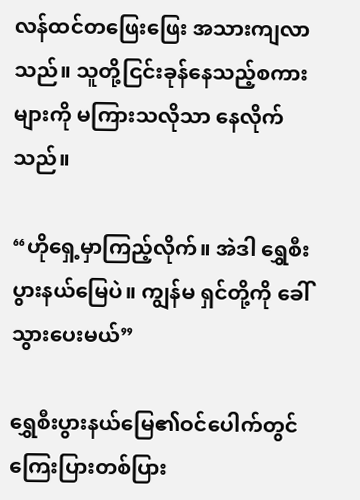လန်ထင်တဖြေးဖြေး အသားကျလာသည်။ သူတို့ငြင်းခုန်နေသည့်စကားများကို မကြားသလိုသာ နေလိုက်သည်။

“ဟိုရှေ့မှာကြည့်လိုက်။ အဲဒါ ရွှေစီးပွားနယ်မြေပဲ။ ကျွန်မ ရှင်တို့ကို ခေါ်သွားပေးမယ်”

ရွှေစီးပွားနယ်မြေ၏ဝင်ပေါက်တွင် ကြေးပြားတစ်ပြား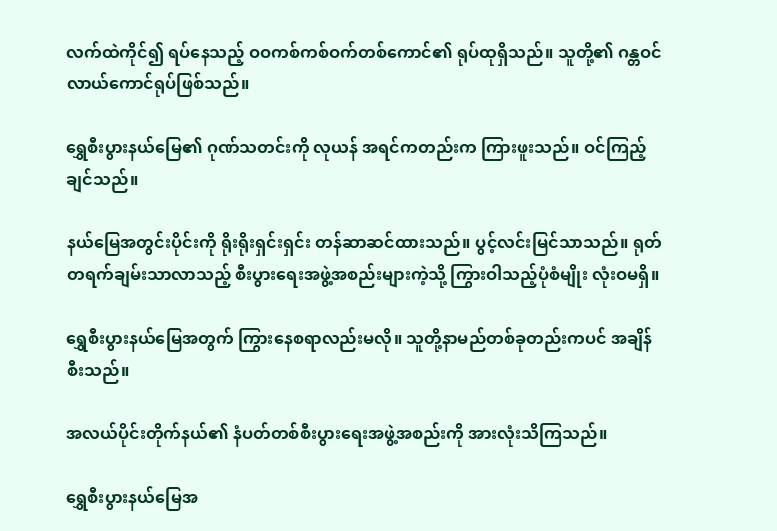လက်ထဲကိုင်၍ ရပ်နေသည့် ဝဝကစ်ကစ်ဝက်တစ်ကောင်၏ ရုပ်ထုရှိသည်။ သူတို့၏ ဂန္တဝင်လာယ်ကောင်ရုပ်ဖြစ်သည်။

ရွှေစီးပွားနယ်မြေ၏ ဂုဏ်သတင်းကို လုယန် အရင်ကတည်းက ကြားဖူးသည်။ ဝင်ကြည့်ချင်သည်။

နယ်မြေအတွင်းပိုင်းကို ရိုးရိုးရှင်းရှင်း တန်ဆာဆင်ထားသည်။ ပွင့်လင်းမြင်သာသည်။ ရုတ်တရက်ချမ်းသာလာသည့် စီးပွားရေးအဖွဲ့အစည်းများကဲ့သို့ ကြွားဝါသည့်ပုံစံမျိုး လုံးဝမရှိ။

ရွှေစီးပွားနယ်မြေအတွက် ကြွားနေစရာလည်းမလို။ သူတို့နာမည်တစ်ခုတည်းကပင် အချိန်စီးသည်။

အလယ်ပိုင်းတိုက်နယ်၏ နံပတ်တစ်စီးပွားရေးအဖွဲ့အစည်းကို အားလုံးသိကြသည်။

ရွှေစီးပွားနယ်မြေအ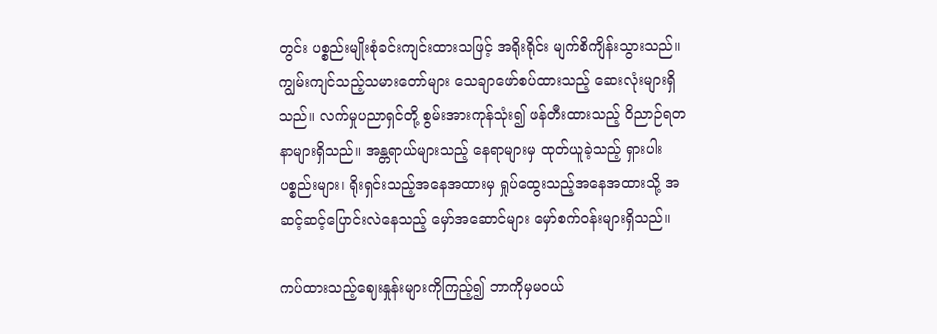တွင်း ပစ္စည်းမျိုးစုံခင်းကျင်းထားသဖြင့် အရိုးရိုင်း မျက်စိကျိန်းသွားသည်။ ကျွမ်းကျင်သည့်သမားတော်များ သေချာဖော်စပ်ထားသည့် ဆေးလုံးများရှိသည်။ လက်မှုပညာရှင်တို့ စွမ်းအားကုန်သုံး၍ ဖန်တီးထားသည့် ဝိညာဉ်ရတနာများရှိသည်။ အန္တရာယ်များသည့် နေရာများမှ ထုတ်ယူခဲ့သည့် ရှားပါးပစ္စည်းများ၊ ရိုးရှင်းသည့်အနေအထားမှ ရှုပ်ထွေးသည့်အနေအထားသို့ အဆင့်ဆင့်ပြောင်းလဲနေသည့် မှော်အဆောင်များ မှော်စက်ဝန်းများရှိသည်။

ကပ်ထားသည့်ဈေးနှုန်းများကိုကြည့်၍ ဘာကိုမှမဝယ်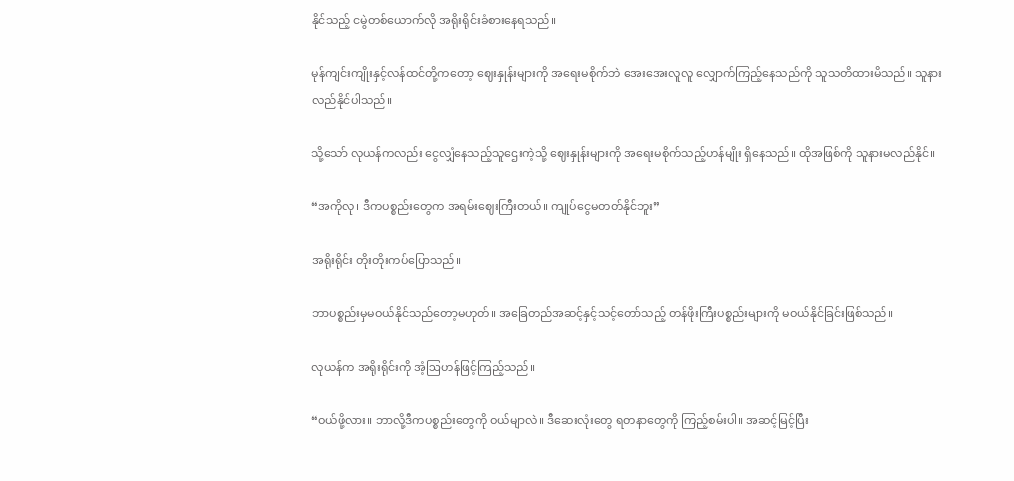နိုင်သည့် ငမွဲတစ်ယောက်လို အရိုးရိုင်းခံစားနေရသည်။

မုန်ကျင်းကျိုးနှင့်လန်ထင်တို့ကတော့ ဈေးနှုန်းများကို အရေးမစိုက်ဘဲ အေးအေးလူလူ လျှောက်ကြည့်နေသည်ကို သူသတိထားမိသည်။ သူနားလည်နိုင်ပါသည်။

သို့သော် လုယန်ကလည်း ငွေလျှံနေသည့်သူဌေးကဲ့သို့ ဈေးနှုန်းများကို အရေးမစိုက်သည့်ဟန်မျိုး ရှိနေသည်။ ထိုအဖြစ်ကို သူနားမလည်နိုင်။

“အကိုလု၊ ဒီကပစ္စည်းတွေက အရမ်းဈေးကြီးတယ်။ ကျုပ်ငွေမတတ်နိုင်ဘူး”

အရိုးရိုင်း တိုးတိုးကပ်ပြောသည်။

ဘာပစ္စည်းမှမဝယ်နိုင်သည်တော့မဟုတ်။ အခြေတည်အဆင့်နှင့်သင့်တော်သည့် တန်ဖိုးကြီးပစ္စည်းများကို မဝယ်နိုင်ခြင်းဖြစ်သည်။

လုယန်က အရိုးရိုင်းကို အံ့ဩဟန်ဖြင့်ကြည့်သည်။

“ဝယ်ဖို့လား။ ဘာလို့ဒီကပစ္စည်းတွေကို ဝယ်မျာလဲ။ ဒီဆေးလုံးတွေ ရတနာတွေကို ကြည့်စမ်းပါ။ အဆင့်မြင့်ပြီး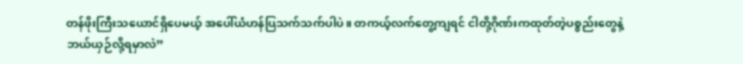တန်ဖိုးကြီးသယောင်ရှိပေမယ့် အပေါ်ယံဟန်ပြသက်သက်ပါပဲ။ တကယ့်လက်တွေ့ကျရင် ငါတို့ဂိုဏ်းကထုတ်တဲ့ပစ္စည်းတွေနဲ့ ဘယ်ယှဉ်လို့ရမှာလဲ”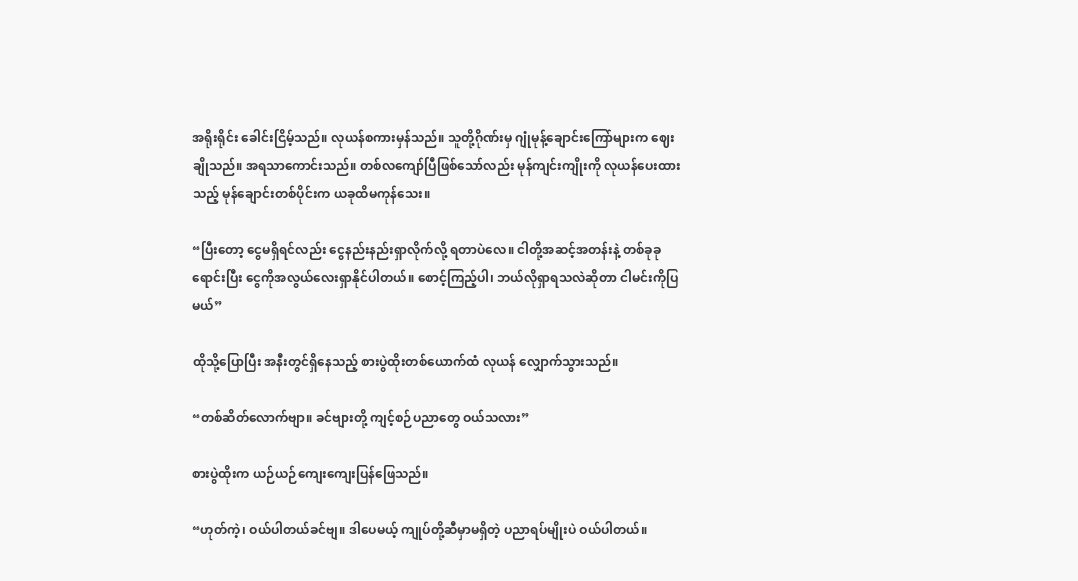အရိုးရိုင်း ခေါင်းငြိမ့်သည်။ လုယန်စကားမှန်သည်။ သူတို့ဂိုဏ်းမှ ဂျုံမုန့်ချောင်းကြော်များက ဈေးချိုသည်။ အရသာကောင်းသည်။ တစ်လကျော်ပြီဖြစ်သော်လည်း မုန်ကျင်းကျိုးကို လုယန်ပေးထားသည့် မုန်ချောင်းတစ်ပိုင်းက ယခုထိမကုန်သေး။

“ပြီးတော့ ငွေမရှိရင်လည်း ငွေနည်းနည်းရှာလိုက်လို့ ရတာပဲလေ။ ငါတို့အဆင့်အတန်းနဲ့ တစ်ခုခုရောင်းပြီး ငွေကိုအလွယ်လေးရှာနိုင်ပါတယ်။ စောင့်ကြည့်ပါ၊ ဘယ်လိုရှာရသလဲဆိုတာ ငါမင်းကိုပြမယ်”

ထိုသို့ပြောပြီး အနီးတွင်ရှိနေသည့် စားပွဲထိုးတစ်ယောက်ထံ လုယန် လျှောက်သွားသည်။

“တစ်ဆိတ်လောက်ဗျာ။ ခင်ဗျားတို့ ကျင့်စဉ်ပညာတွေ ဝယ်သလား”

စားပွဲထိုးက ယဉ်ယဉ်ကျေးကျေးပြန်ဖြေသည်။

“ဟုတ်ကဲ့၊ ဝယ်ပါတယ်ခင်ဗျ။ ဒါပေမယ့် ကျုပ်တို့ဆီမှာမရှိတဲ့ ပညာရပ်မျိုးပဲ ဝယ်ပါတယ်။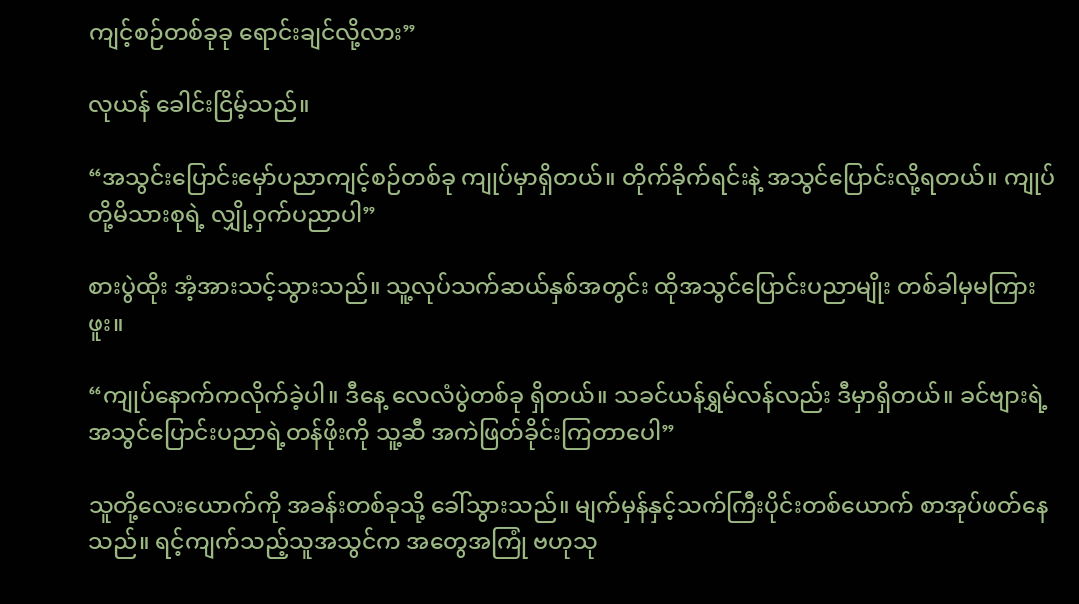ကျင့်စဉ်တစ်ခုခု ရောင်းချင်လို့လား”

လုယန် ခေါင်းငြိမ့်သည်။

“အသွင်းပြောင်းမှော်ပညာကျင့်စဉ်တစ်ခု ကျုပ်မှာရှိတယ်။ တိုက်ခိုက်ရင်းနဲ့ အသွင်ပြောင်းလို့ရတယ်။ ကျုပ်တို့မိသားစုရဲ့ လျှို့ဝှက်ပညာပါ”

စားပွဲထိုး အံ့အားသင့်သွားသည်။ သူ့လုပ်သက်ဆယ်နှစ်အတွင်း ထိုအသွင်ပြောင်းပညာမျိုး တစ်ခါမှမကြားဖူး။

“ကျုပ်နောက်ကလိုက်ခဲ့ပါ။ ဒီနေ့ လေလံပွဲတစ်ခု ရှိတယ်။ သခင်ယန်ရွှမ်လန်လည်း ဒီမှာရှိတယ်။ ခင်ဗျားရဲ့ အသွင်ပြောင်းပညာရဲ့တန်ဖိုးကို သူ့ဆီ အကဲဖြတ်ခိုင်းကြတာပေါ”

သူတို့လေးယောက်ကို အခန်းတစ်ခုသို့ ခေါ်သွားသည်။ မျက်မှန်နှင့်သက်ကြီးပိုင်းတစ်ယောက် စာအုပ်ဖတ်နေသည်။ ရင့်ကျက်သည့်သူအသွင်က အတွေအကြုံ ဗဟုသု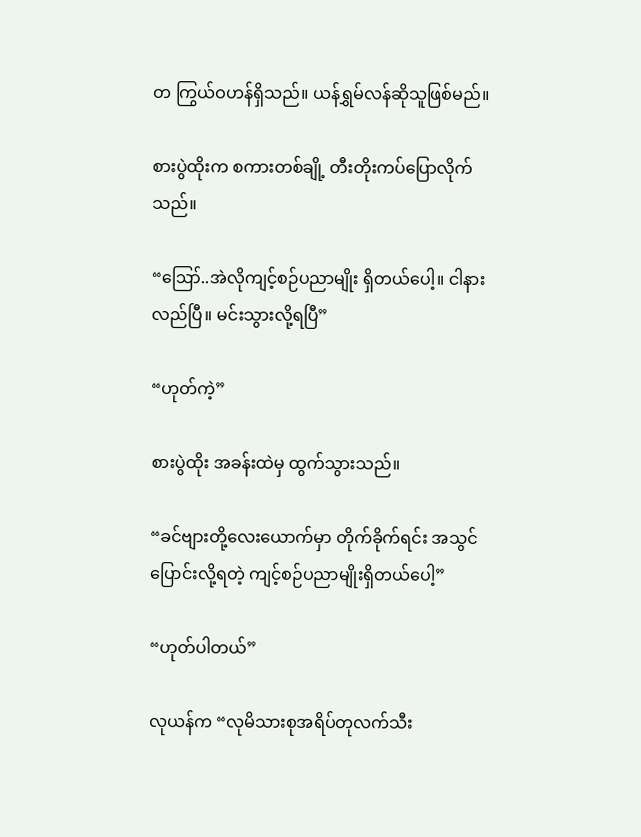တ ကြွယ်ဝဟန်ရှိသည်။ ယန်ရွှမ်လန်ဆိုသူဖြစ်မည်။

စားပွဲထိုးက စကားတစ်ချို့ တီးတိုးကပ်ပြောလိုက်သည်။

“ဪ..အဲလိုကျင့်စဉ်ပညာမျိုး ရှိတယ်ပေါ့။ ငါနားလည်ပြီ။ မင်းသွားလို့ရပြီ”

“ဟုတ်ကဲ့”

စားပွဲထိုး အခန်းထဲမှ ထွက်သွားသည်။

“ခင်‌ဗျားတို့လေးယောက်မှာ တိုက်ခိုက်ရင်း အသွင်ပြောင်းလို့ရတဲ့ ကျင့်စဉ်ပညာမျိုးရှိတယ်ပေါ့”

“ဟုတ်ပါတယ်”

လုယန်က “လုမိသားစုအရိပ်တုလက်သီး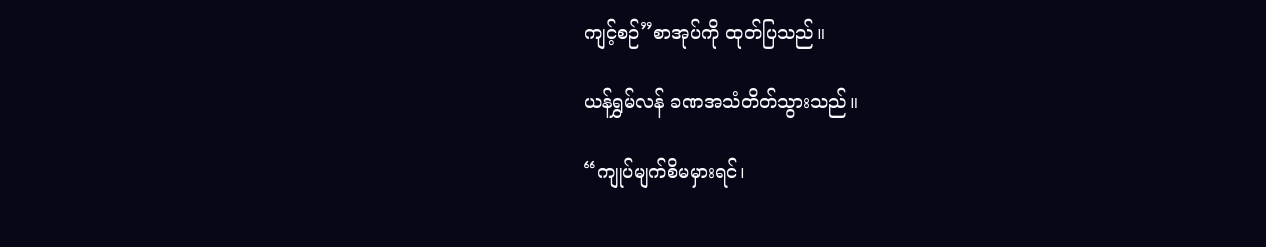ကျင့်စဉ်”စာအုပ်ကို ထုတ်ပြသည်။

ယန်ရွှမ်လန် ခဏအသံတိတ်သွားသည်။

“ကျုပ်မျက်စိမမှားရင်၊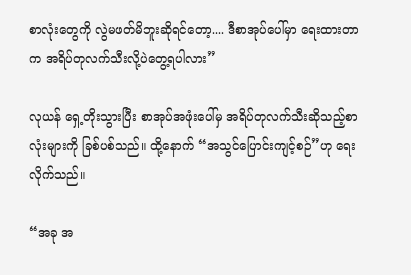စာလုံးတွေကို လွဲမဖတ်မိဘူးဆိုရင်တော့.... ဒီစာအုပ်ပေါ်မှာ ရေးထားတာက အရိပ်တုလက်သီးလို့ပဲတွေ့ရပါလား”

လုယန် ရှေ့တိုးသွားပြီး စာအုပ်အဖုံးပေါ်မှ အရိပ်တုလက်သီးဆိုသည့်စာလုံးများကို ခြစ်ပစ်သည်။ ထို့နောက် “အသွင်ပြောင်းကျင့်စဉ်”ဟု ရေးလိုက်သည်။

“အခု အ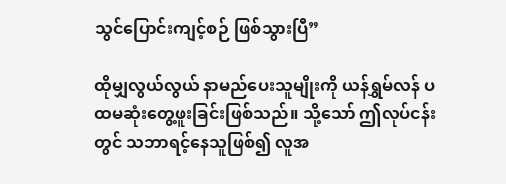သွင်ပြောင်းကျင့်စဉ် ဖြစ်သွားပြီ”

ထိုမျှလွယ်လွယ် နာမည်ပေးသူမျိုးကို ယန်ရွှမ်လန် ပထမဆုံးတွေ့ဖူးခြင်းဖြစ်သည်။ သို့သော် ဤလုပ်ငန်းတွင် သဘာရင့်နေသူဖြစ်၍ လူအ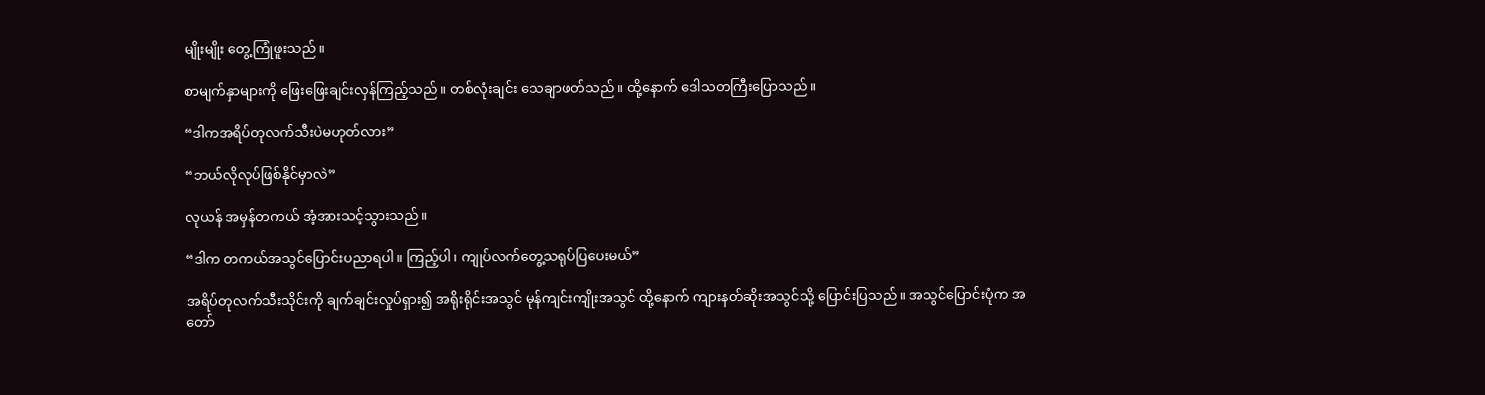မျိုးမျိုး တွေ့ကြုံဖူးသည်။

စာမျက်နှာများကို ဖြေးဖြေးချင်းလှန်ကြည့်သည်။ တစ်လုံးချင်း သေချာဖတ်သည်။ ထို့နောက် ‌ဒေါသတကြီးပြောသည်။

“ဒါကအရိပ်တုလက်သီးပဲမဟုတ်လား”

“ဘယ်လိုလုပ်ဖြစ်နိုင်မှာလဲ”

လုယန် အမှန်တကယ် အံ့အားသင့်သွားသည်။

“ဒါက တကယ်အသွင်ပြောင်းပညာရပါ။ ကြည့်ပါ၊ ကျုပ်လက်တွေ့သရုပ်ပြပေးမယ်”

အရိပ်တုလက်သီးသိုင်းကို ချက်ချင်းလှုပ်ရှား၍ အရိုးရိုင်းအသွင် မုန်ကျင်းကျိုးအသွင် ထို့နောက် ကျားနတ်ဆိုးအသွင်သို့ ပြောင်းပြသည်။ အသွင်ပြောင်းပုံက အတော်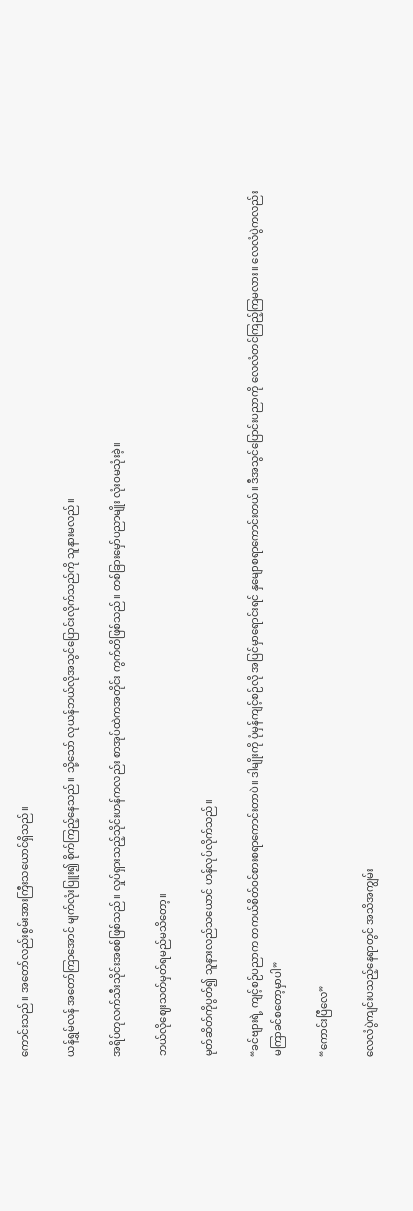ကောင်းသည်။ အတော်လည်းစွမ်းအားကြီးသယောင်ရှိသည်။

ယန်ရွှမ်လန် အတော်ကြာအောင် မျက်လုံးပြူး၍ စိုက်ကြည့်နေသည်။ သို့သော် လုယန်ဘယ်လိုအသွင်ပြောင်းလိုက်သည်ကို သူနားမလည်။

အရိပ်တုလက်သီးသိုင်းအစစ်ဖြစ်သည်။ လှုပ်ရှားသည့်သိုင်းဟန်ကလည်း စာအုပ်ထဲကအတိုင်း ကွက်တိဖြစ်သည်။ တစ်ခြားမှော်ပညာမျိုး လုံးဝမသုံးခဲ့။

ဘယ်လိုဈေးသတ်မှတ်ရမည်မသိတော့။

မုတ်ဆိတ်ကိုပွတ်၍ သူနားလည်သယောင် ဟန်လုပ်လိုက်သည်။

“ခင်ဗျားရဲ့ ကျင့်စဉ်ပညာက တကယ်စိတ်ဝင်စားစရာကောင်းတာပဲ။ ဒါမျိုးကို ပုံမှန်ကျင့်စဉ်လို အပြင်မှာရောင်းရင် နှမျောစရာကောင်းတယ်။ ဒီအသွင်ပြောင်းပညာကို လေလံတင်ကြည့်ကြမလား။ လေလံပွဲကလည်း မကြာခင်စတော့မှာပါ”

“ကောင်းပြီလေ”

လေလံပွဲကျင်းပသည့်နေရာတွင် အသိအကျွမ်း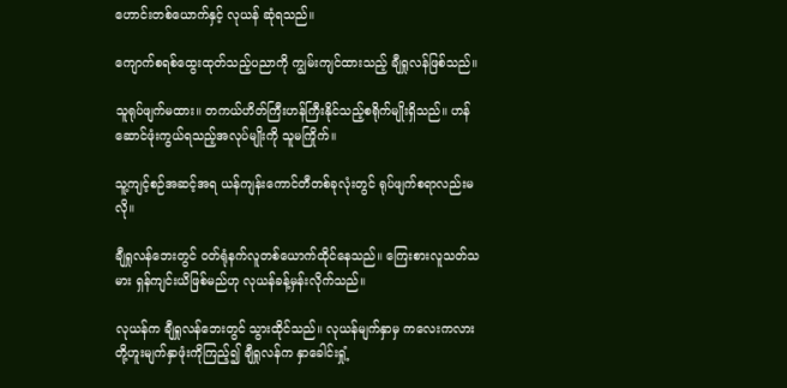ဟောင်းတစ်ယောက်နှင့် လုယန် ဆုံရသည်။

ကျောက်စရစ်ထွေးထုတ်သည့်ပညာကို ကျွမ်းကျင်ထားသည့် ချီရှုလန်ဖြစ်သည်။

သူရုပ်ဖျက်မထား။ တကယ်ဟိတ်ကြီးဟန်ကြီးနိုင်သည့်စရိုက်မျိုးရှိသည်။ ဟန်ဆောင်ဖုံးကွယ်ရသည့်အလုပ်မျိုးကို သူမကြိုက်။

သူ့ကျင့်စဉ်အဆင့်အရ ယန်ကျန်းကောင်တီတစ်ခုလုံးတွင် ရုပ်ဖျက်စရာလည်းမလို။

ချီရှုလန်ဘေးတွင် ဝတ်ရုံနက်လူတစ်ယောက်ထိုင်နေသည်။ ကြေးစားလူသတ်သမား ရှန်ကျင်းယိဖြစ်မည်ဟု လုယန်ခန့်မှန်းလိုက်သည်။

လုယန်က ချီရှုလန်ဘေးတွင် သွားထိုင်သည်။ လုယန်မျက်နှာမှ ကလေးကလားတို့ဟူးမျက်နှာဖုံးကိုကြည့်၍ ချီရှုလန်က နှာခေါင်းရှုံ့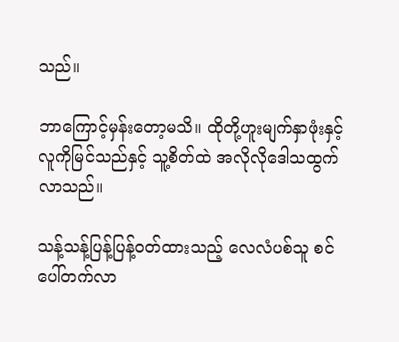သည်။

ဘာကြောင့်မှန်းတော့မသိ။ ထိုတို့ဟူးမျက်နှာဖုံးနှင့်လူကိုမြင်သည်နှင့် သူ့စိတ်ထဲ အလိုလိုဒေါသထွက်လာသည်။

သန့်သန့်ပြန့်ပြန့်ဝတ်ထားသည့် လေလံပစ်သူ စင်ပေါ်တက်လာ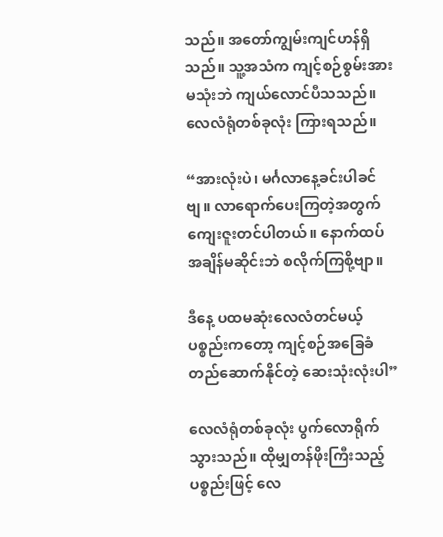သည်။ အတော်ကျွမ်းကျင်ဟန်ရှိသည်။ သူ့အသံက ကျင့်စဉ်စွမ်းအားမသုံးဘဲ ကျယ်လောင်ပီသသည်။ လေလံရုံတစ်ခုလုံး ကြားရသည်။

“အားလုံးပဲ၊ မင်္ဂလာနေ့ခင်းပါခင်ဗျ။ လာရောက်ပေးကြတဲ့အတွက် ကျေးဇူးတင်ပါတယ်။ နောက်ထပ်အချိန်မဆိုင်းဘဲ စလိုက်ကြစို့ဗျာ။

ဒီနေ့ ပထမဆုံးလေလံတင်မယ့်ပစ္စည်းကတော့ ကျင့်စဉ်အခြေခံတည်ဆောက်နိုင်တဲ့ ဆေးသုံးလုံးပါ”

လေလံရုံတစ်ခုလုံး ပွက်လောရိုက်သွားသည်။ ထိုမျှတန်ဖိုးကြီးသည့်ပစ္စည်းဖြင့် လေ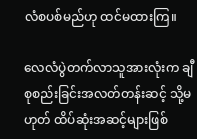လံစပစ်မည်ဟု ထင်မထားကြ။

လေလံပွဲတက်လာသူအားလုံးက ချီစုစည်းခြင်းအလတ်တန်းဆင့် သို့မဟုတ် ထိပ်ဆုံးအဆင့်များဖြစ်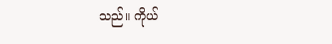သည်။ ကိုယ်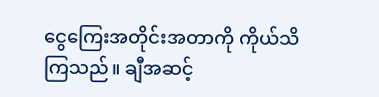ငွေကြေးအတိုင်းအတာကို ကိုယ်သိကြသည်။ ချီအဆင့်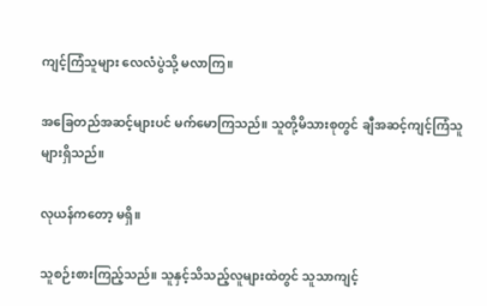ကျင့်ကြံသူများ လေလံပွဲသို့ မလာကြ။

အခြေတည်အဆင့်များပင် မက်မောကြသည်။ သူတို့မိသားစုတွင် ချီအဆင့်ကျင့်ကြံသူများရှိသည်။

လုယန်ကတော့ မရှိ။

သူစဉ်းစားကြည့်သည်။ သူနှင့်သိသည့်လူများထဲတွင် သူသာကျင့်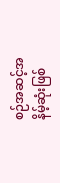စဉ်အဆင့်အနိမ့်ဆုံးဖြစ်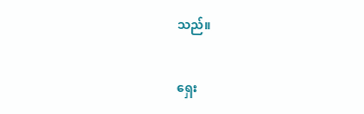သည်။

ရှေး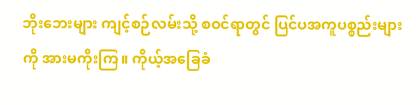ဘိုးဘေးများ ကျင့်စဉ်လမ်းသို့ စဝင်ရာတွင် ပြင်ပအကူပစ္စည်းများကို အားမကိုးကြ။ ကိုယ့်အခြေခံ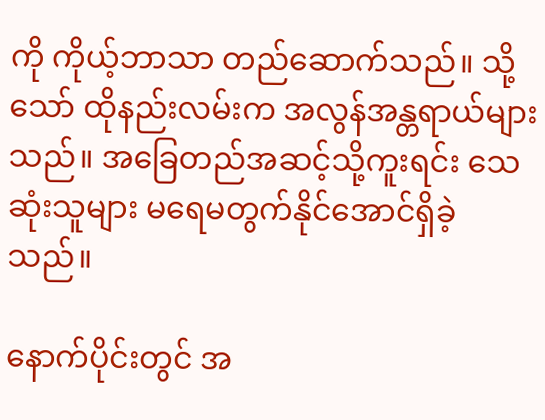ကို ကိုယ့်ဘာသာ တည်ဆောက်သည်။ သို့သော် ထိုနည်းလမ်းက အလွန်အန္တရာယ်များသည်။ အခြေတည်အဆင့်သို့ကူးရင်း သေဆုံးသူများ မရေမတွက်နိုင်အောင်ရှိခဲ့သည်။

နောက်ပိုင်းတွင် အ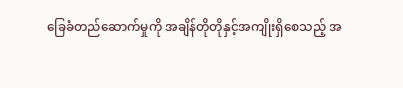ခြေခံတည်ဆောက်မှုကို အချိန်တိုတိုနှင့်အကျိုးရှိစေသည့် အ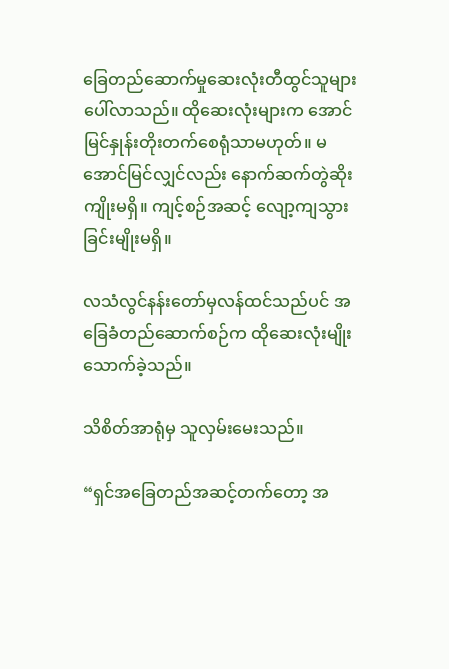ခြေတည်ဆောက်မှုဆေးလုံးတီထွင်သူများ ပေါ်လာသည်။ ထိုဆေးလုံးများက အောင်မြင်နှုန်းတိုးတက်စေရုံသာမဟုတ်။ မအောင်မြင်လျှင်လည်း နောက်ဆက်တွဲဆိုးကျိုးမရှိ။ ကျင့်စဉ်အဆင့် လျော့ကျသွားခြင်းမျိုးမရှိ။

လသံလွင်နန်းတော်မှလန်ထင်သည်ပင် အခြေခံတည်‌ဆောက်စဉ်က ထိုဆေးလုံးမျိုး သောက်ခဲ့သည်။

သိစိတ်အာရုံမှ သူလှမ်းမေးသည်။

“ရှင်အခြေတည်အဆင့်တက်တော့ အ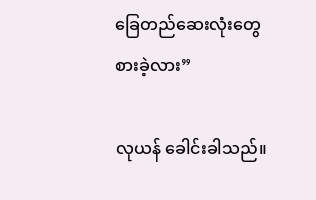ခြေတည်ဆေးလုံးတွေ စားခဲ့လား”

လုယန် ခေါင်းခါသည်။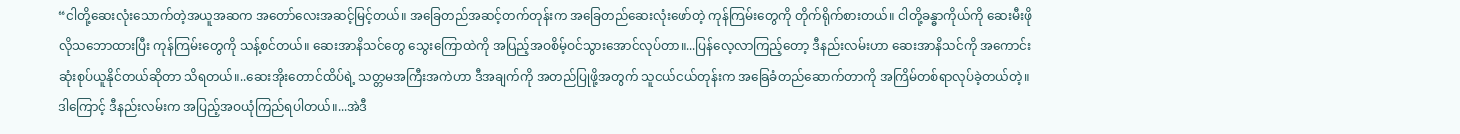“ငါတို့ဆေးလုံးသောက်တဲ့အယူအဆက အတော်လေးအဆင့်မြင့်တယ်။ အခြေတည်အဆင့်တက်တုန်းက အခြေတည်ဆေးလုံးဖော်တဲ့ ကုန်ကြမ်းတွေကို တိုက်ရိုက်စားတယ်။ ငါတို့ခန္ဓာကိုယ်ကို ဆေးမီးဖိုလိုသဘောထားပြီး ကုန်ကြမ်းတွေကို သန့်စင်တယ်။ ဆေးအာနိသင်တွေ သွေးကြောထဲကို အပြည့်အဝစိမ့်ဝင်သွားအောင်လုပ်တာ။...ပြန်လေ့လာကြည့်တော့ ဒီနည်းလမ်းဟာ ဆေးအာနိသင်ကို အကောင်းဆုံးစုပ်ယူနိုင်တယ်ဆိုတာ သိရတယ်။..ဆေးအိုးတောင်ထိပ်ရဲ့ သတ္တမအကြီးအကဲဟာ ဒီအချက်ကို အတည်ပြုဖို့အတွက် သူငယ်ငယ်တုန်းက အခြေခံတည်ဆောက်တာကို အကြိမ်တစ်ရာလုပ်ခဲ့တယ်တဲ့။ ဒါကြောင့် ဒီနည်းလမ်းက အပြည့်အဝယုံကြည်ရပါတယ်။...အဲဒီ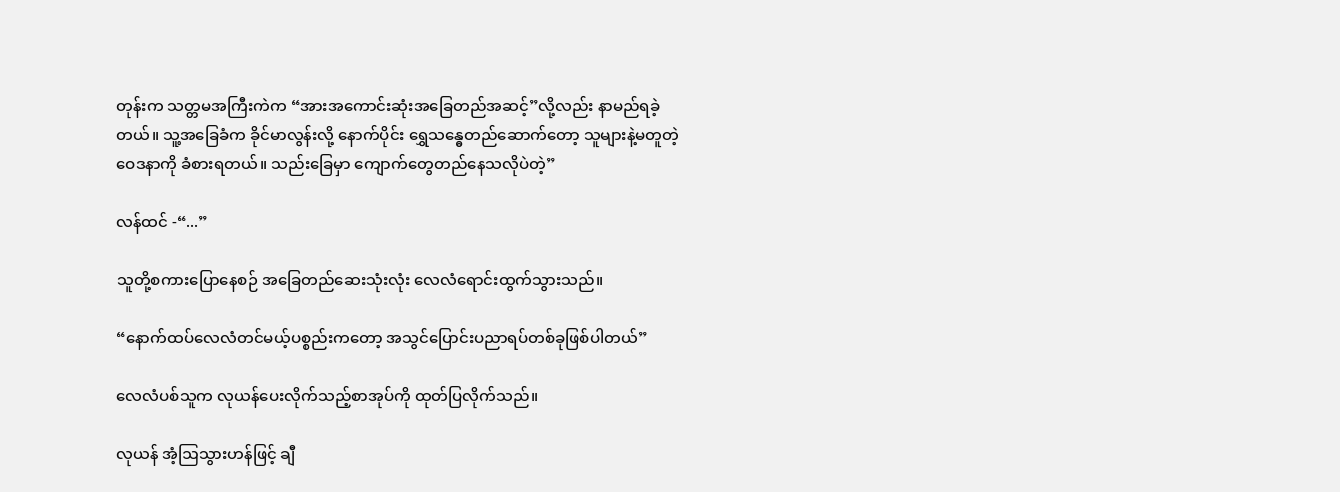တုန်းက သတ္တမအကြီးကဲက “အားအကောင်းဆုံးအခြေတည်အဆင့်”လို့လည်း နာမည်ရခဲ့တယ်။ သူ့အခြေခံက ခိုင်မာလွန်းလို့ နောက်ပိုင်း ရွှေသန္ဓေတည်ဆောက်တော့ သူများနဲ့မတူတဲ့ဝေဒနာကို ခံစားရတယ်။ သည်းခြေမှာ ကျောက်တွေတည်နေသလိုပဲတဲ့”

လန်ထင် -“...”

သူတို့စကားပြောနေစဉ် အခြေတည်ဆေးသုံးလုံး လေလံရောင်းထွက်သွားသည်။

“နောက်ထပ်လေလံတင်မယ့်ပစ္စည်းကတော့ အသွင်ပြောင်းပညာရပ်တစ်ခုဖြစ်ပါတယ်”

လေလံပစ်သူက လုယန်‌ပေးလိုက်သည့်စာအုပ်ကို ထုတ်ပြလိုက်သည်။

လုယန် အံ့ဩသွားဟန်ဖြင့် ချီ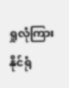ရှုလုံကြားနိုင်ရုံ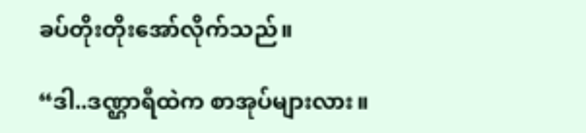ခပ်တိုးတိုးအော်လိုက်သည်။

“ဒါ..ဒဏ္ဌာရီထဲက စာအုပ်များလား။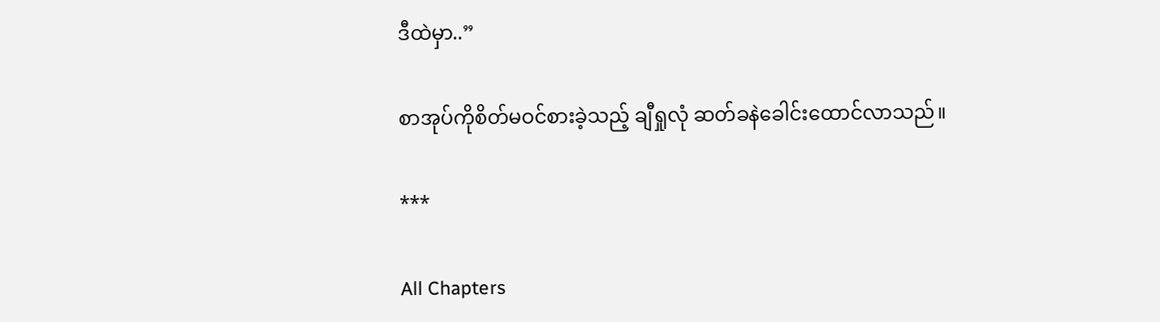ဒီထဲမှာ..”

စာအုပ်ကိုစိတ်မဝင်စားခဲ့သည့် ချီရှုလုံ ဆတ်ခနဲခေါင်းထောင်လာသည်။

***

All Chapters